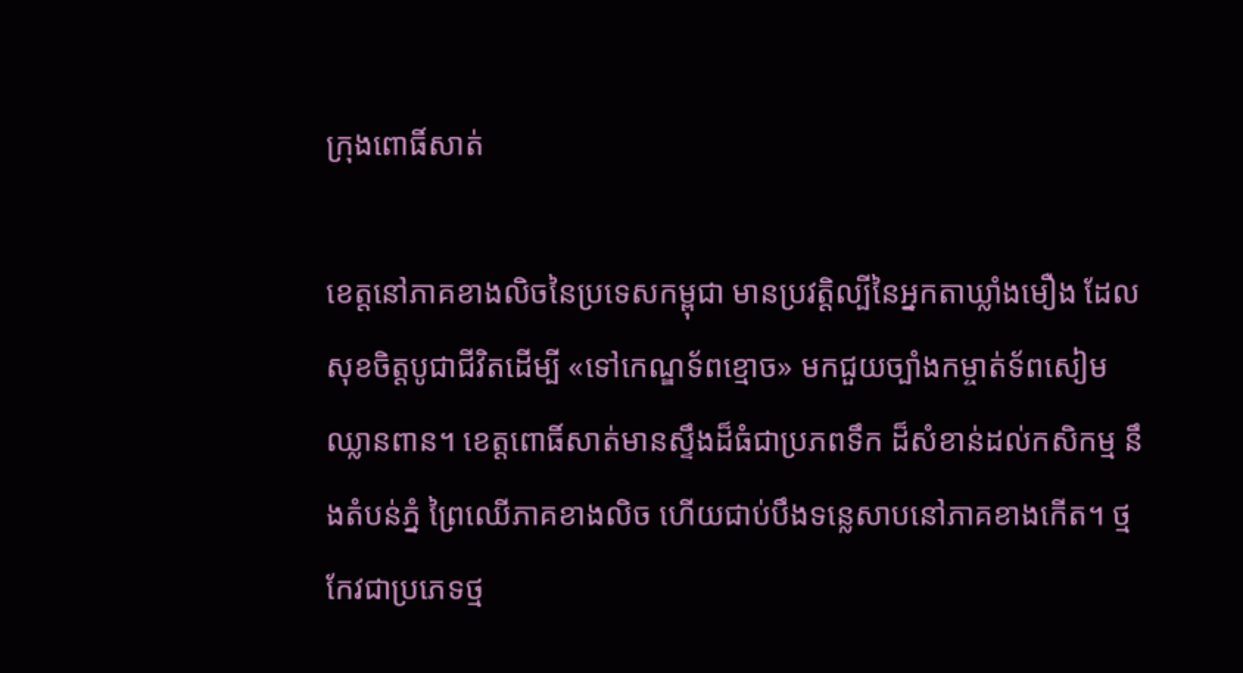ក្រុងពោធិ៍សាត់

ខេត្តនៅភាគខាងលិចនៃប្រទេសកម្ពុជា មានប្រវត្តិល្បីនៃអ្នកតាឃ្លាំងមឿង ដែលសុខចិត្តបូជាជីវិតដើម្បី «ទៅកេណ្ឌទ័ពខ្មោច» មកជួយច្បាំងកម្ចាត់ទ័ពសៀមឈ្លានពាន។ ខេត្តពោធិ៍សាត់មានស្ទឹងដ៏ធំជាប្រភពទឹក ដ៏សំខាន់ដល់កសិកម្ម នឹងតំបន់ភ្នំ ព្រៃឈើភាគខាងលិច ហើយជាប់បឹងទន្លេសាបនៅភាគខាងកើត។ ថ្មកែវជាប្រភេទថ្ម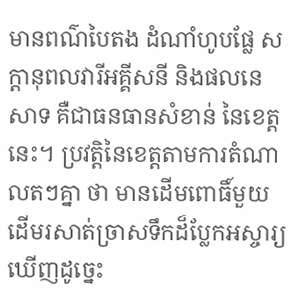មានពណ៌បៃតង ដំណាំហូបផ្លែ សក្ដានុពលវារីអគ្គីសនី និងផលនេសាទ គឺជាធនធានសំខាន់ នៃខេត្តនេះ។ ប្រវត្តិនៃខេត្តតាមការតំណាលតៗគ្នា ថា មានដើមពោធិ៍មួយដើមរសាត់ច្រាសទឹកដ៏ប្លែកអស្ចារ្យ ឃើញដូច្នេះ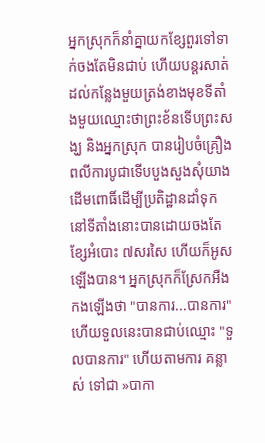អ្នកស្រុកក៏នាំគ្នាយកខ្សែពួរទៅទាក់ចងតែមិនជាប់ ហើយបន្តរសាត់ដល់កន្លែងមួយត្រង់ខាងមុខទីតាំងមួយឈ្មោះថាព្រះខ័នទើបព្រះសង្ឃ និងអ្នកស្រុក បានរៀបចំគ្រឿងពលីការបូជាទើបបួងសួងសុំយាងដើមពោធិ៍ដើម្បីប្រតិដ្ឋានដាំទុកនៅទីតាំងនោះបានដោយចងតែខ្សែអំបោះ ៧សរសៃ ហើយក៏អូសឡើងបាន។ អ្នកស្រុកក៏ស្រែកអឺងកងឡើងថា "បានការ...បានការ" ហើយទួលនេះបានជាប់ឈ្មោះ "ទួលបានការ" ហើយតាមការ គន្លាស់ ទៅជា »បាកា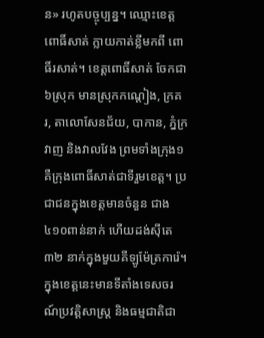ន» រហូតបច្ចុប្បន្ន។ ឈ្មោះខេត្ត ពោធិ៍សាត់ ក្លាយកាត់ខ្លីមកពី ពោធិ៍រសាត់។ ខេត្តពោធិ៍សាត់ ចែកជា ៦ស្រុក មានស្រុកកណ្ដៀង, ក្រគរ, តាលោសែនជ័យ, បាកាន, ភ្នំក្រវាញ និងវាលវែង ព្រមទាំងក្រុង១ គឺក្រុងពោធិ៍សាត់ជាទីរួមខេត្ត។ ប្រជាជនក្នុងខេត្តមានចំនួន ជាង៤១០ពាន់នាក់ ហើយដង់ស៊ីតេ ៣២ នាក់ក្នុងមួយគីឡូម៉ែត្រការ៉េ។ ក្នុងខេត្តនេះមានទីតាំងទេសចរណ៍ប្រវត្តិសាស្ត្រ និងធម្មជាតិជា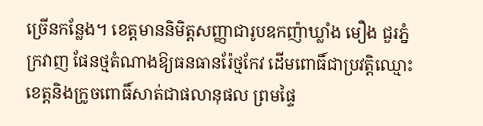ច្រើនកន្លែង។ ខេត្តមាននិមិត្តសញ្ញាជារូបឧកញ៉ាឃ្លាំង មឿង ជួរភ្នំក្រវាញ ផែនថ្មតំណាងឱ្យធនធានរ៉ែថ្មកែវ ដើមពោធិ៍ជាប្រវត្តិឈ្មោះខេត្តនិងក្រូចពោធិ៍សាត់ជាផលានុផល ព្រមផ្ទៃ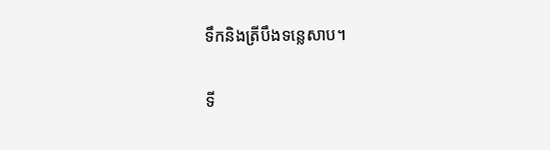ទឹកនិងត្រីបឹងទន្លេសាប។

ទី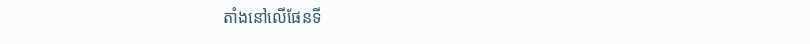តាំងនៅលើផែនទី